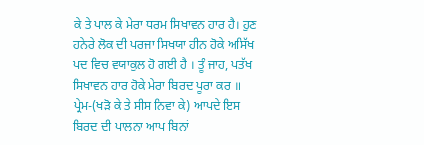ਕੇ ਤੇ ਪਾਲ ਕੇ ਮੇਰਾ ਧਰਮ ਸਿਖਾਵਨ ਹਾਰ ਹੈ। ਹੁਣ ਹਨੇਰੇ ਲੋਕ ਦੀ ਪਰਜਾ ਸਿਖਯਾ ਹੀਨ ਹੋਕੇ ਅਸਿੱਖ ਪਦ ਵਿਚ ਵਯਾਕੁਲ ਹੋ ਗਈ ਹੈ । ਤੂੰ ਜਾਹ, ਪਤੱਖ ਸਿਖਾਵਨ ਹਾਰ ਹੋਕੇ ਮੇਰਾ ਬਿਰਦ ਪੂਰਾ ਕਰ ॥
ਪ੍ਰੇਮ-(ਖੜੋ ਕੇ ਤੇ ਸੀਸ ਨਿਵਾ ਕੇ) ਆਪਦੇ ਇਸ ਬਿਰਦ ਦੀ ਪਾਲਨਾ ਆਪ ਬਿਨਾਂ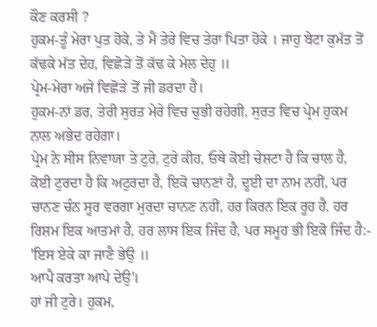ਕੌਣ ਕਰਸੀ ?
ਹੁਕਮ-ਤੂੰ ਮੇਰਾ ਪੁਤ ਹੋਕੇ, ਤੇ ਮੈਂ ਤੇਰੇ ਵਿਚ ਤੇਰਾ ਪਿਤਾ ਹੋਕੇ । ਜਾਹੁ ਬੇਟਾ ਕੁਮੱਤ ਤੋਂ ਕੱਢਕੇ ਮੱਤ ਦੇਹ, ਵਿਛੋੜੇ ਤੋਂ ਕੱਢ ਕੇ ਮੇਲ ਦੇਹੁ ॥
ਪ੍ਰੇਮ-ਮੇਰਾ ਅਜੇ ਵਿਛੋੜੇ ਤੋਂ ਜੀ ਡਰਦਾ ਹੈ।
ਹੁਕਮ-ਨਾਂ ਡਰ, ਤੇਰੀ ਸੁਰਤ ਮੇਰੇ ਵਿਚ ਚੁਭੀ ਰਹੇਗੀ, ਸੁਰਤ ਵਿਚ ਪ੍ਰੇਮ ਹੁਕਮ ਨਾਲ ਅਭੇਦ ਰਹੇਗਾ।
ਪ੍ਰੇਮ ਨੇ ਸੀਸ ਨਿਵਾਯਾ ਤੇ ਟੁਰੇ, ਟੁਰੇ ਕੀਹ, ਓਥੇ ਕੋਈ ਚੇਸ਼ਟਾ ਹੈ ਕਿ ਚਾਲ ਹੈ, ਕੋਈ ਟੁਰਦਾ ਹੈ ਕਿ ਅਟੁਰਦਾ ਹੈ, ਇਕੋ ਚਾਨਣਾਂ ਹੈ, ਦੂਈ ਦਾ ਨਾਮ ਨਹੀਂ, ਪਰ ਚਾਨਣ ਚੰਨ ਸੂਰ ਵਰਗਾ ਮੁਰਦਾ ਚਾਨਣ ਨਹੀਂ, ਹਰ ਕਿਰਨ ਇਕ ਰੂਹ ਹੈ, ਹਰ ਰਿਸ਼ਮ ਇਕ ਆਤਮਾਂ ਹੈ, ਹਰ ਲਾਸ ਇਕ ਜਿੰਦ ਹੈ, ਪਰ ਸਮੂਹ ਭੀ ਇਕੋ ਜਿੰਦ ਹੈ:-
'ਇਸ ਏਕੇ ਕਾ ਜਾਣੈ ਭੇਉ ॥
ਆਪੈ ਕਰਤਾ ਆਪੇ ਦੇਉ'।
ਹਾਂ ਜੀ ਟੁਰੇ। ਹੁਕਮ,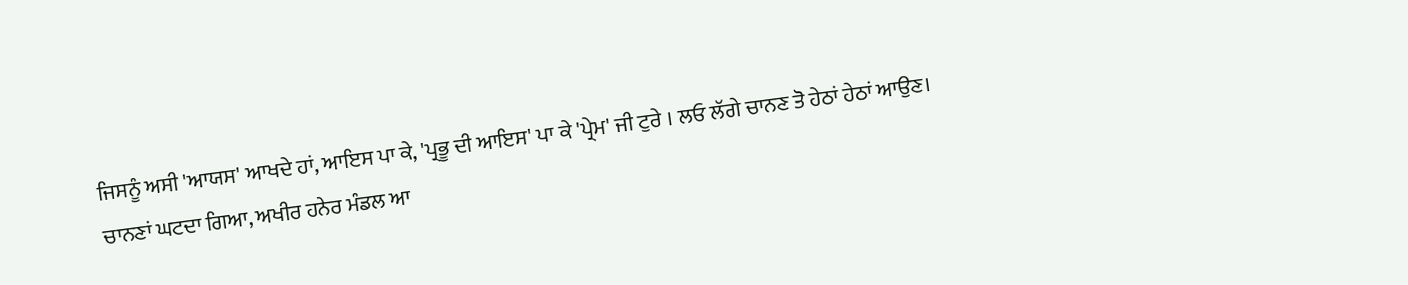ਜਿਸਨੂੰ ਅਸੀ 'ਆਯਸ' ਆਖਦੇ ਹਾਂ, ਆਇਸ ਪਾ ਕੇ, 'ਪ੍ਰਭੂ ਦੀ ਆਇਸ' ਪਾ ਕੇ 'ਪ੍ਰੇਮ' ਜੀ ਟੁਰੇ । ਲਓ ਲੱਗੇ ਚਾਨਣ ਤੋ ਹੇਠਾਂ ਹੇਠਾਂ ਆਉਣ। ਚਾਨਣਾਂ ਘਟਦਾ ਗਿਆ, ਅਖੀਰ ਹਨੇਰ ਮੰਡਲ ਆ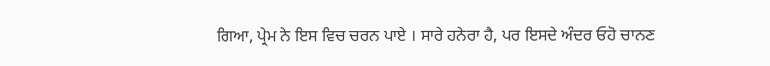ਗਿਆ, ਪ੍ਰੇਮ ਨੇ ਇਸ ਵਿਚ ਚਰਨ ਪਾਏ । ਸਾਰੇ ਹਨੇਰਾ ਹੈ, ਪਰ ਇਸਦੇ ਅੰਦਰ ਓਹੋ ਚਾਨਣ